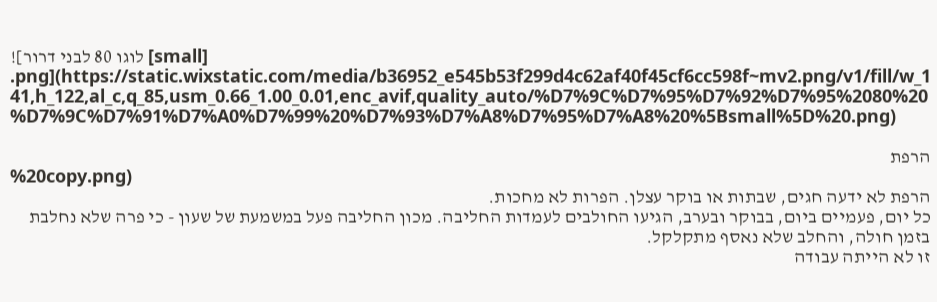![לוגו 80 לבני דרור [small] .png](https://static.wixstatic.com/media/b36952_e545b53f299d4c62af40f45cf6cc598f~mv2.png/v1/fill/w_141,h_122,al_c,q_85,usm_0.66_1.00_0.01,enc_avif,quality_auto/%D7%9C%D7%95%D7%92%D7%95%2080%20%D7%9C%D7%91%D7%A0%D7%99%20%D7%93%D7%A8%D7%95%D7%A8%20%5Bsmall%5D%20.png)

הרפת
%20copy.png)
הרפת לא ידעה חגים, שבתות או בוקר עצלן. הפרות לא מחכות.
כל יום, פעמיים ביום, בבוקר ובערב, הגיעו החולבים לעמדות החליבה. מכון החליבה פעל במשמעת של שעון - כי פרה שלא נחלבת בזמן חולה, והחלב שלא נאסף מתקלקל.
זו לא הייתה עבודה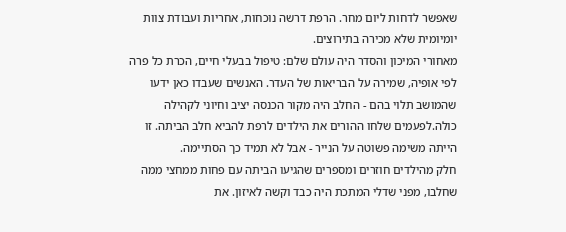שאפשר לדחות ליום מחר. הרפת דרשה נוכחות, אחריות ועבודת צוות יומיומית שלא מכירה בתירוצים.
מאחורי המיכון והסדר היה עולם שלם: טיפול בבעלי חיים, הכרת כל פרה לפי אופיה, שמירה על הבריאות של העדר. האנשים שעבדו כאן ידעו שהמושב תלוי בהם - החלב היה מקור הכנסה יציב וחיוני לקהילה כולה.לפעמים שלחו ההורים את הילדים לרפת להביא חלב הביתה. זו הייתה משימה פשוטה על הנייר - אבל לא תמיד כך הסתיימה.
חלק מהילדים חוזרים ומספרים שהגיעו הביתה עם פחות ממחצי ממה שחלבו, מפני שדלי המתכת היה כבד וקשה לאיזון. את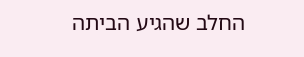החלב שהגיע הביתה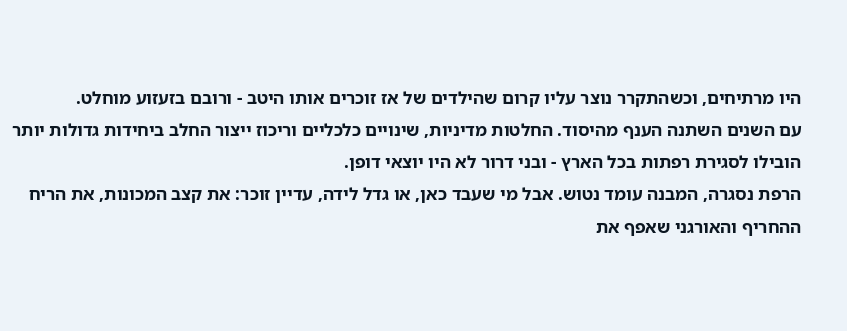היו מרתיחים, וכשהתקרר נוצר עליו קרום שהילדים של אז זוכרים אותו היטב - ורובם בזעזוע מוחלט.
עם השנים השתנה הענף מהיסוד. החלטות מדיניות, שינויים כלכליים וריכוז ייצור החלב ביחידות גדולות יותר הובילו לסגירת רפתות בכל הארץ - ובני דרור לא היו יוצאי דופן.
הרפת נסגרה, המבנה עומד נטוש. אבל מי שעבד כאן, או גדל לידה, עדיין זוכר: את קצב המכונות, את הריח ההחריף והאורגני שאפף את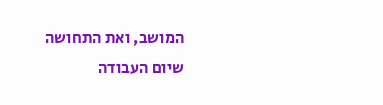המושב, ואת התחושה שיום העבודה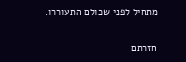מתחיל לפני שכולם התעוררו.

חזרתם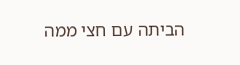הביתה עם חצי ממה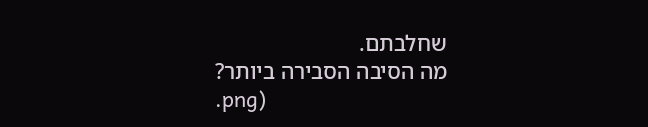שחלבתם.
מה הסיבה הסבירה ביותר?
.png)